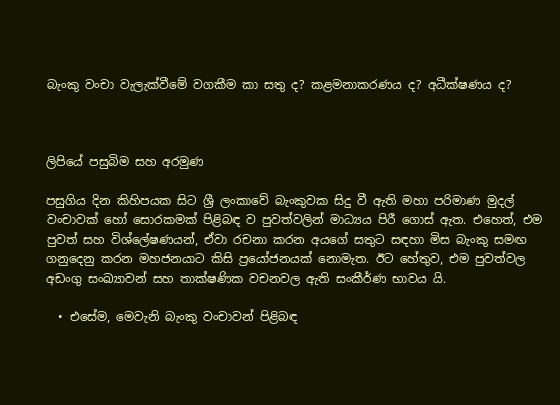බැංකු වංචා වැලැක්වීමේ වගකීම කා සතු ද? කළමනාකරණය ද? අධීක්ෂණය ද?



ලිපියේ පසුබිම සහ අරමුණ

පසුගිය දින කිහිපයක සිට ශ්‍රී ලංකාවේ බැංකුවක සිදු වී ඇති මහා පරිමාණ මුදල් වංචාවක් හෝ සොරකමක් පිළිබඳ ව පුවත්වලින් මාධ්‍යය පිරී ගොස් ඇත. එහෙත්, එම පුවත් සහ විශ්ලේෂණයන්, ඒවා රචනා කරන අයගේ සතුට සඳහා මිස බැංකු සමඟ ගනුදෙනු කරන මහජනයාට කිසි ප්‍රයෝජනයක් නොමැත. ඊට හේතුව, එම පුවත්වල අඩංගු සංඛ්‍යාවන් සහ තාක්ෂණික වචනවල ඇති සංකීර්ණ භාවය යි.

  • එසේම, මෙවැනි බැංකු වංචාවන් පිළිබඳ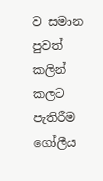ව සමාන පුවත් කලින් කලට පැතිරීම ගෝලීය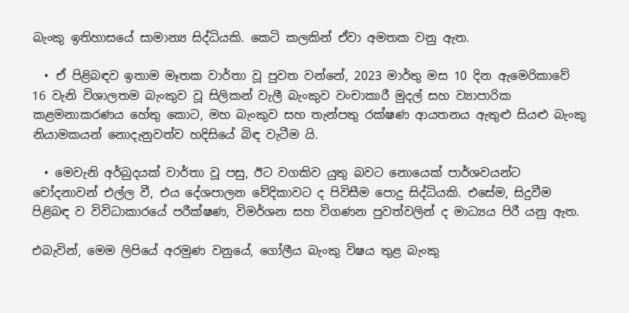බැංකු ඉතිහාසයේ සාමාන්‍ය සිද්ධියකි. කෙටි කලකින් ඒවා අමතක වනු ඇත.

  • ඒ පිළිබඳව ඉතාම මෑතක වාර්තා වූ පුවත වන්නේ, 2023 මාර්තු මස 10 දින ඇමෙරිකාවේ 16 වැනි විශාලතම බැංකුව වූ සිලිකන් වැලී බැංකුව වංචාකාරී මුදල් සහ ව්‍යාපාරික කළමනාකරණය හේතු කොට, මහ බැංකුව සහ තැන්පතු රක්ෂණ ආයතනය ඇතුළු සියළු බැංකු නියාමකයන් නොදැනුවත්ව හදිසියේ බිඳ වැටීම යි.

  • මෙවැනි අර්බුදයක් වාර්තා වූ පසු, ඊට වගකිව යුතු බවට නොයෙක් පාර්ශවයන්ට චෝදනාවන් එල්ල වී, එය දේශපාලන වේදිකාවට ද පිවිසීම පොදු සිද්ධියකි. එසේම, සිදුවීම පිළිබඳ ව විවිධාකාරයේ පරීක්ෂණ, විමර්ශන සහ විගණන පුවත්වලින් ද මාධ්‍යය පිරී යනු ඇත.

එබැවින්, මෙම ලිපියේ අරමුණ වනුයේ, ගෝලීය බැංකු විෂය තුළ බැංකු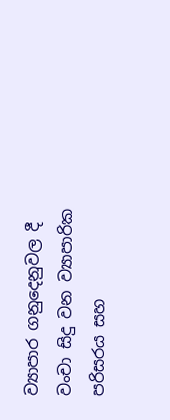ව්‍යාපාර ගනුදෙනුවල දී වංචා සිදු වන ව්‍යාපාරික පරිසරය සහ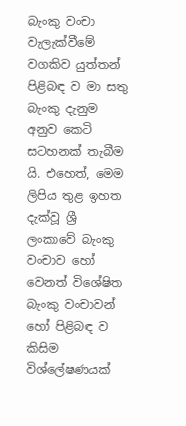බැංකු වංචා වැලැක්වීමේ වගකිව යුත්තන් පිළිබඳ ව මා සතු බැංකු දැනුම අනුව කෙටි සටහනක් තැබීම යි. එහෙත්, මෙම ලිපිය තුළ ඉහත දැක්වූ ශ්‍රී ලංකාවේ බැංකු වංචාව හෝ වෙනත් විශේෂිත බැංකු වංචාවන් හෝ පිළිබඳ ව කිසිම විශ්ලේෂණයක්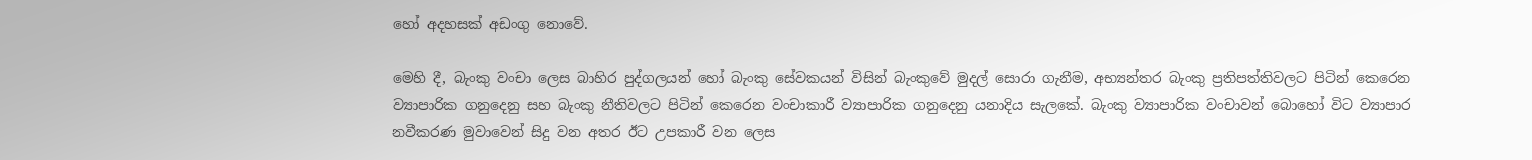හෝ අදහසක් අඩංගු නොවේ.

මෙහි දී, බැංකු වංචා ලෙස බාහිර පුද්ගලයන් හෝ බැංකු සේවකයන් විසින් බැංකුවේ මුදල් සොරා ගැනීම, අභ්‍යන්තර බැංකු ප්‍රතිපත්තිවලට පිටින් කෙරෙන ව්‍යාපාරික ගනුදෙනු සහ බැංකු නීතිවලට පිටින් කෙරෙන වංචාකාරී ව්‍යාපාරික ගනුදෙනු යනාදිය සැලකේ. බැංකු ව්‍යාපාරික වංචාවන් බොහෝ විට ව්‍යාපාර නවීකරණ මුවාවෙන් සිදු වන අතර ඊට උපකාරී වන ලෙස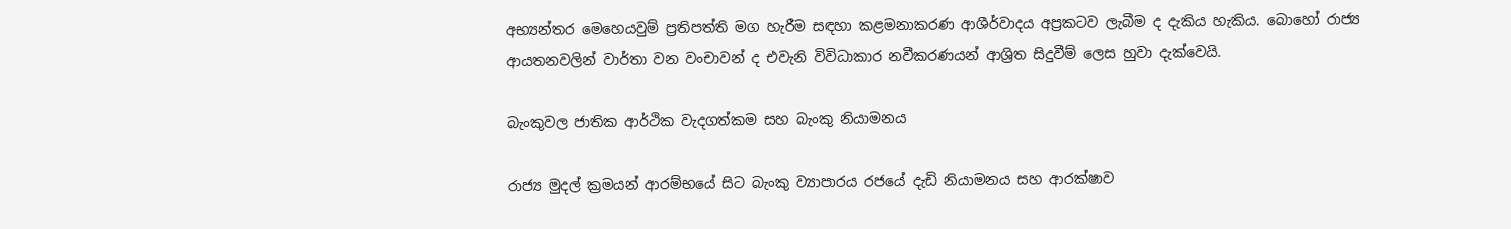අභ්‍යන්තර මෙහෙයවුම් ප්‍රතිපත්ති මග හැරීම සඳහා කළමනාකරණ ආශීර්වාදය අප්‍රකටව ලැබීම ද දැකිය හැකිය. බොහෝ රාජ්‍ය ආයතනවලින් වාර්තා වන වංචාවන් ද එවැනි විවිධාකාර නවීකරණයන් ආශ්‍රිත සිදුවීම් ලෙස හුවා දැක්වෙයි.

බැංකුවල ජාතික ආර්ථික වැදගත්කම සහ බැංකු නියාමනය

රාජ්‍ය මුදල් ක්‍රමයන් ආරම්භයේ සිට බැංකු ව්‍යාපාරය රජයේ දැඩි නියාමනය සහ ආරක්ෂාව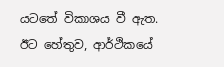යටතේ විකාශය වී ඇත. ඊට හේතුව, ආර්ථිකයේ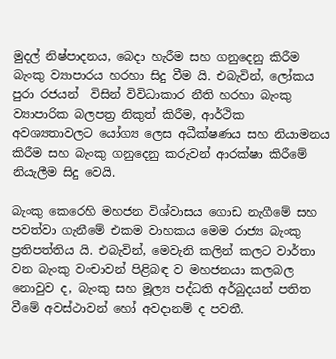මුදල් නිෂ්පාදනය, බෙදා හැරීම සහ ගනුදෙනු කිරීම බැංකු ව්‍යාපාරය හරහා සිදු වීම යි. එබැවින්, ලෝකය පුරා රජයන්  විසින් විවිධාකාර නීති හරහා බැංකු ව්‍යාපාරික බලපත්‍ර නිකුත් කිරීම, ආර්ථික අවශ්‍යතාවලට යෝග්‍ය ලෙස අධීක්ෂණය සහ නියාමනය කිරීම සහ බැංකු ගනුදෙනු කරුවන් ආරක්ෂා කිරීමේ නියැලීම සිදු වෙයි.

බැංකු කෙරෙහි මහජන විශ්වාසය ගොඩ නැගීමේ සහ පවත්වා ගැනීමේ එකම වාහකය මෙම රාජ්‍ය බැංකු ප්‍රතිපත්තිය යි. එබැවින්, මෙවැනි කලින් කලට වාර්තා වන බැංකු වංචාවන් පිළිබඳ ව මහජනයා කලබල නොවුව ද, බැංකු සහ මූල්‍ය පද්ධති අර්බුදයන් පතිත වීමේ අවස්ථාවන් හෝ අවදානම් ද පවතී.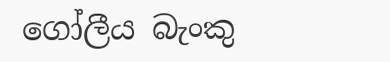ගෝලීය බැංකු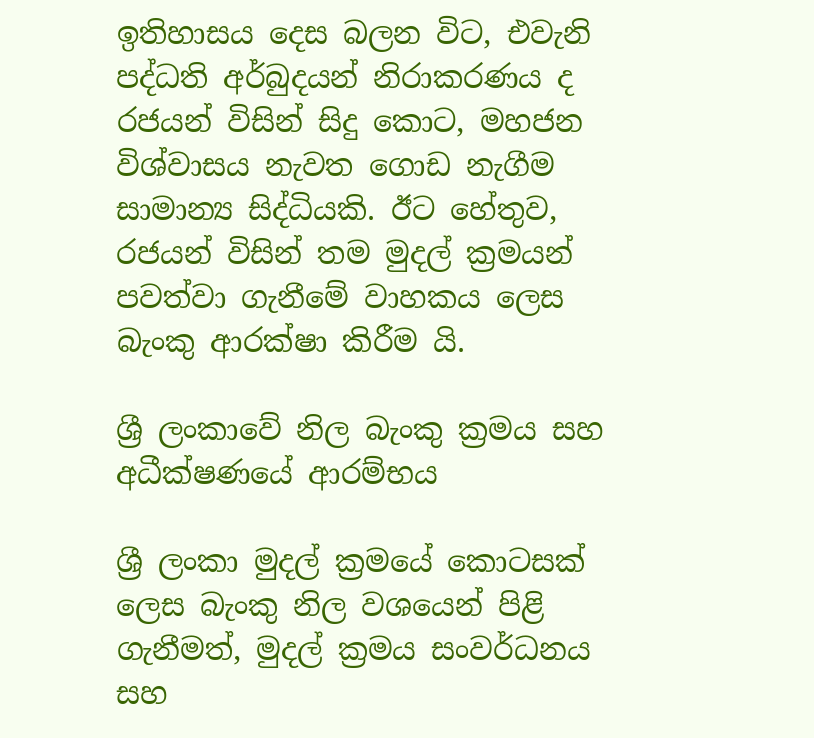ඉතිහාසය දෙස බලන විට, එවැනි පද්ධති අර්බුදයන් නිරාකරණය ද රජයන් විසින් සිදු කොට, මහජන විශ්වාසය නැවත ගොඩ නැගීම සාමාන්‍ය සිද්ධියකි. ඊට හේතුව, රජයන් විසින් තම මුදල් ක්‍රමයන් පවත්වා ගැනීමේ වාහකය ලෙස බැංකු ආරක්ෂා කිරීම යි.

ශ්‍රී ලංකාවේ නිල බැංකු ක්‍රමය සහ අධීක්ෂණයේ ආරම්භය

ශ්‍රී ලංකා මුදල් ක්‍රමයේ කොටසක් ලෙස බැංකු නිල වශයෙන් පිළි ගැනීමත්, මුදල් ක්‍රමය සංවර්ධනය සහ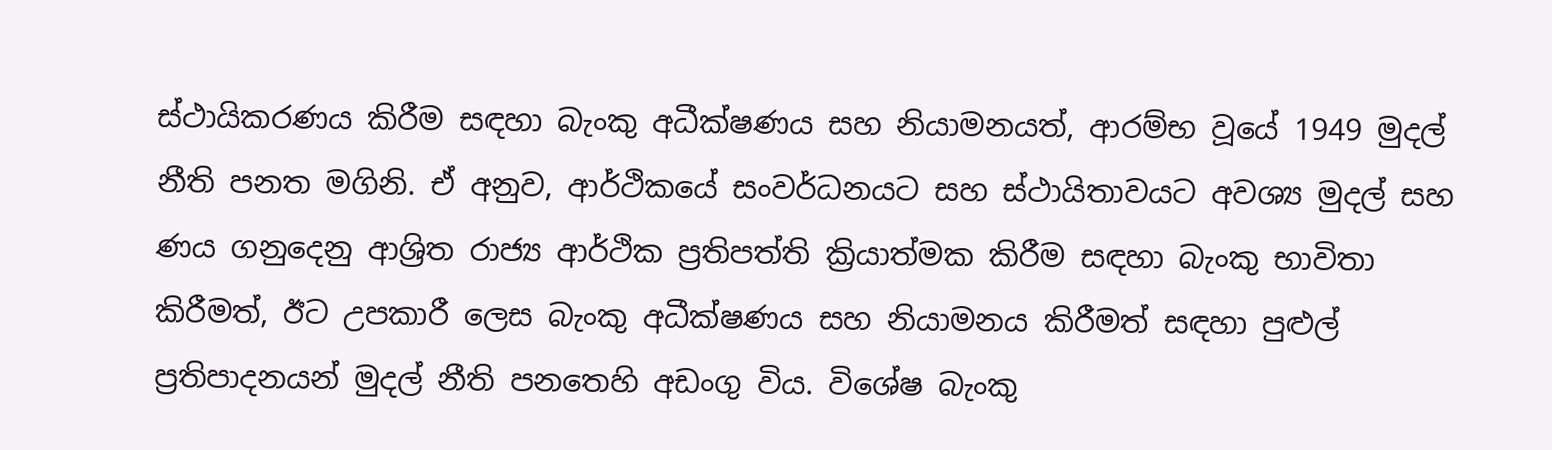ස්ථායිකරණය කිරීම සඳහා බැංකු අධීක්ෂණය සහ නියාමනයත්, ආරම්භ වූයේ 1949 මුදල් නීති පනත මගිනි. ඒ අනුව, ආර්ථිකයේ සංවර්ධනයට සහ ස්ථායිතාවයට අවශ්‍ය මුදල් සහ ණය ගනුදෙනු ආශ්‍රිත රාජ්‍ය ආර්ථික ප්‍රතිපත්ති ක්‍රියාත්මක කිරීම සඳහා බැංකු භාවිතා කිරීමත්, ඊට උපකාරී ලෙස බැංකු අධීක්ෂණය සහ නියාමනය කිරීමත් සඳහා පුළුල් ප්‍රතිපාදනයන් මුදල් නීති පනතෙහි අඩංගු විය. විශේෂ බැංකු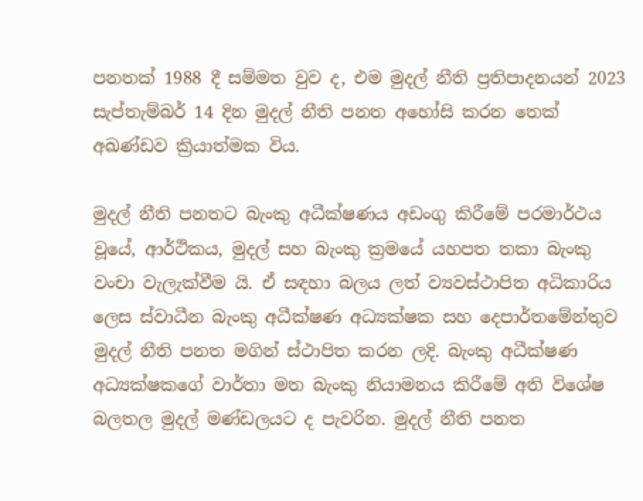පනතක් 1988 දී සම්මත වුව ද, එම මුදල් නීති ප්‍රතිපාදනයන් 2023 සැප්තැම්බර් 14 දින මුදල් නීති පනත අහෝසි කරන තෙක් අඛණ්ඩව ක්‍රියාත්මක විය.

මුදල් නීති පනතට බැංකු අධීක්ෂණය අඩංගු කිරීමේ පරමාර්ථය වූයේ, ආර්ථිකය, මුදල් සහ බැංකු ක්‍රමයේ යහපත තකා බැංකු වංචා වැලැක්වීම යි. ඒ සඳහා බලය ලත් ව්‍යවස්ථාපිත අධිකාරිය ලෙස ස්වාධීන බැංකු අධීක්ෂණ අධ්‍යක්ෂක සහ දෙපාර්තමේන්තුව මුදල් නීති පනත මගින් ස්ථාපිත කරන ලදි. බැංකු අධීක්ෂණ අධ්‍යක්ෂකගේ වාර්තා මත බැංකු නියාමනය කිරීමේ අති විශේෂ බලතල මුදල් මණ්ඩලයට ද පැවරින. මුදල් නීති පනත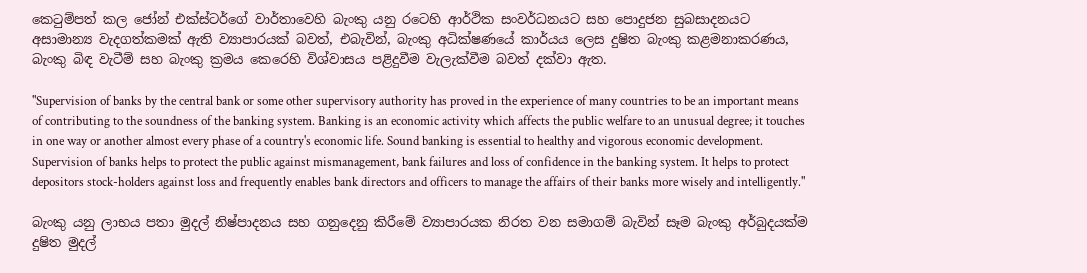කෙටුම්පත් කල ජෝන් එක්ස්ටර්ගේ වාර්තාවෙහි බැංකු යනු රටෙහි ආර්ථික සංවර්ධනයට සහ පොදුජන සුබසාදනයට අසාමාන්‍ය වැදගත්කමක් ඇති ව්‍යාපාරයක් බවත්, එබැවින්, බැංකු අධික්ෂණයේ කාර්යය ලෙස දුෂිත බැංකු කළමනාකරණය, බැංකු බිඳ වැටීම් සහ බැංකු ක්‍රමය කෙරෙහි විශ්වාසය පළිදුවීම වැලැක්වීම බවත් දක්වා ඇත.

"Supervision of banks by the central bank or some other supervisory authority has proved in the experience of many countries to be an important means of contributing to the soundness of the banking system. Banking is an economic activity which affects the public welfare to an unusual degree; it touches in one way or another almost every phase of a country's economic life. Sound banking is essential to healthy and vigorous economic development. Supervision of banks helps to protect the public against mismanagement, bank failures and loss of confidence in the banking system. It helps to protect depositors stock-holders against loss and frequently enables bank directors and officers to manage the affairs of their banks more wisely and intelligently."

බැංකු යනු ලාභය පතා මුදල් නිෂ්පාදනය සහ ගනුදෙනු කිරීමේ ව්‍යාපාරයක නිරත වන සමාගම් බැවින් සෑම බැංකු අර්බුදයක්ම දුෂිත මුදල්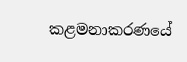කළමනාකරණයේ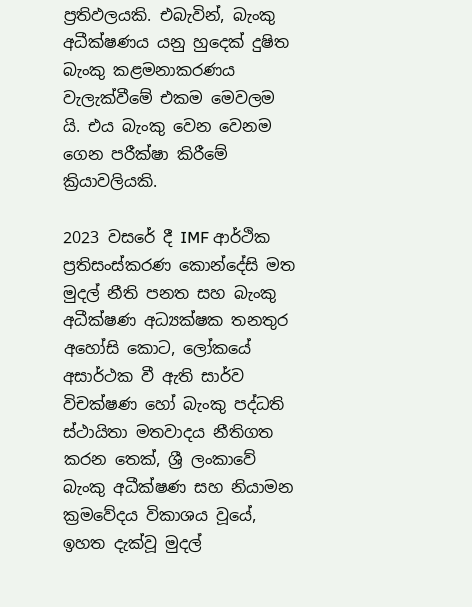ප්‍රතිඵලයකි. එබැවින්, බැංකු අධීක්ෂණය යනු හුදෙක් දුෂිත බැංකු කළමනාකරණය වැලැක්වීමේ එකම මෙවලම යි. එය බැංකු වෙන වෙනම ගෙන පරීක්ෂා කිරීමේ ක්‍රියාවලියකි.

2023 වසරේ දී IMF ආර්ථික ප්‍රතිසංස්කරණ කොන්දේසි මත මුදල් නීති පනත සහ බැංකු අධීක්ෂණ අධ්‍යක්ෂක තනතුර අහෝසි කොට, ලෝකයේ අසාර්ථක වී ඇති සාර්ව විචක්ෂණ හෝ බැංකු පද්ධති ස්ථායිතා මතවාදය නීතිගත කරන තෙක්, ශ්‍රී ලංකාවේ බැංකු අධීක්ෂණ සහ නියාමන ක්‍රමවේදය විකාශය වූයේ, ඉහත දැක්වූ මුදල්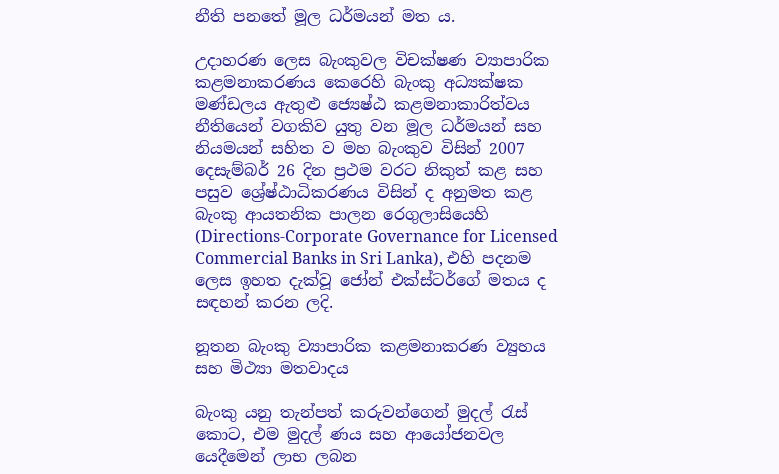නීති පනතේ මූල ධර්මයන් මත ය.

උදාහරණ ලෙස බැංකුවල විචක්ෂණ ව්‍යාපාරික කළමනාකරණය කෙරෙහි බැංකු අධ්‍යක්ෂක මණ්ඩලය ඇතුළු ජ්‍යෙෂ්ඨ කළමනාකාරිත්වය නීතියෙන් වගකිව යුතු වන මූල ධර්මයන් සහ නියමයන් සහිත ව මහ බැංකුව විසින් 2007 දෙසැම්බර් 26 දින ප්‍රථම වරට නිකුත් කළ සහ පසුව ශ්‍රේෂ්ඨාධිකරණය විසින් ද අනුමත කළ බැංකු ආයතනික පාලන රෙගුලාසියෙහි (Directions-Corporate Governance for Licensed Commercial Banks in Sri Lanka), එහි පදනම ලෙස ඉහත දැක්වූ ජෝන් එක්ස්ටර්ගේ මතය ද සඳහන් කරන ලදි.

නූතන බැංකු ව්‍යාපාරික කළමනාකරණ ව්‍යුහය සහ මිථ්‍යා මතවාදය

බැංකු යනු තැන්පත් කරුවන්ගෙන් මුදල් රැස් කොට, එම මුදල් ණය සහ ආයෝජනවල යෙදීමෙන් ලාභ ලබන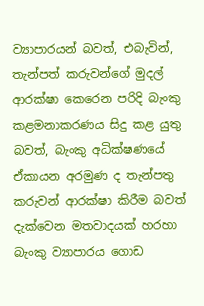ව්‍යාපාරයන් බවත්, එබැවින්, තැන්පත් කරුවන්ගේ මුදල් ආරක්ෂා කෙරෙන පරිදි බැංකු කළමනාකරණය සිදු කළ යුතු බවත්, බැංකු අධික්ෂණයේ ඒකායන අරමුණ ද තැන්පතු කරුවන් ආරක්ෂා කිරීම බවත් දැක්වෙන මතවාදයක් හරහා බැංකු ව්‍යාපාරය ගොඩ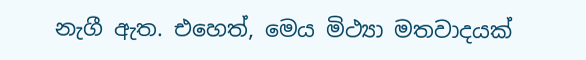නැගී ඇත. එහෙත්, මෙය මිථ්‍යා මතවාදයක්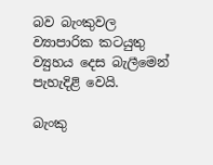බව බැංකුවල ව්‍යාපාරික කටයුතු ව්‍යුහය දෙස බැලීමෙන් පැහැදිළි වෙයි.

බැංකු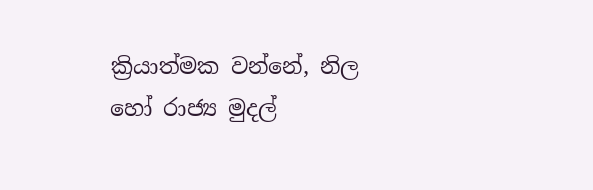ක්‍රියාත්මක වන්නේ, නිල හෝ රාජ්‍ය මුදල්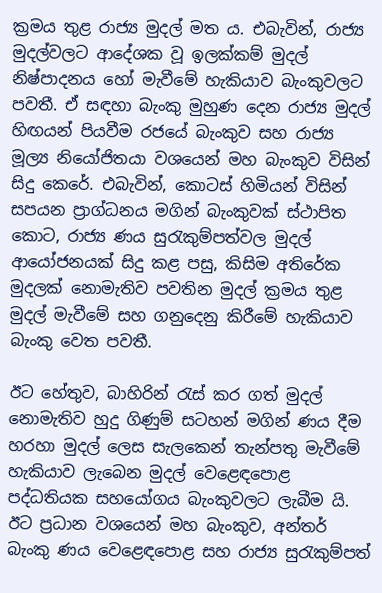ක්‍රමය තුළ රාජ්‍ය මුදල් මත ය. එබැවින්, රාජ්‍ය මුදල්වලට ආදේශක වූ ඉලක්කම් මුදල් නිෂ්පාදනය හෝ මැවීමේ හැකියාව බැංකුවලට පවතී. ඒ සඳහා බැංකු මුහුණ දෙන රාජ්‍ය මුදල් හිඟයන් පියවීම රජයේ බැංකුව සහ රාජ්‍ය මූල්‍ය නියෝජිතයා වශයෙන් මහ බැංකුව විසින් සිදු කෙරේ. එබැවින්, කොටස් හිමියන් විසින් සපයන ප්‍රාග්ධනය මගින් බැංකුවක් ස්ථාපිත කොට, රාජ්‍ය ණය සුරැකුම්පත්වල මුදල් ආයෝජනයක් සිදු කළ පසු, කිසිම අතිරේක මුදලක් නොමැතිව පවතින මුදල් ක්‍රමය තුළ මුදල් මැවීමේ සහ ගනුදෙනු කිරීමේ හැකියාව බැංකු වෙත පවතී.

ඊට හේතුව, බාහිරින් රැස් කර ගත් මුදල් නොමැතිව හුදු ගිණුම් සටහන් මගින් ණය දීම හරහා මුදල් ලෙස සැලකෙන් තැන්පතු මැවීමේ හැකියාව ලැබෙන මුදල් වෙළෙඳපොළ පද්ධතියක සහයෝගය බැංකුවලට ලැබීම යි. ඊට ප්‍රධාන වශයෙන් මහ බැංකුව, අන්තර් බැංකු ණය වෙළෙඳපොළ සහ රාජ්‍ය සුරැකුම්පත්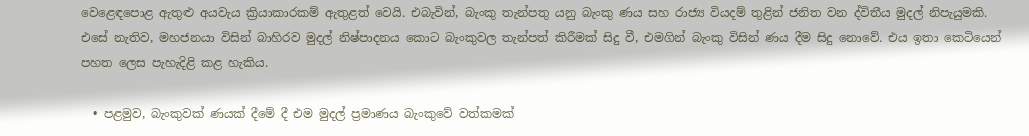වෙළෙඳපොළ ඇතුළු අයවැය ක්‍රියාකාරකම් ඇතුළත් වෙයි. එබැවින්, බැංකු තැන්පතු යනු බැංකු ණය සහ රාජ්‍ය වියදම් තුළින් ජනිත වන ද්විතීය මුදල් නිපැයුමකි. එසේ නැතිව, මහජනයා විසින් බාහිරව මුදල් නිෂ්පාදනය කොට බැංකුවල තැන්පත් කිරීමක් සිදු වී, එමගින් බැංකු විසින් ණය දීම සිදු නොවේ. එය ඉතා කෙටියෙන් පහත ලෙස පැහැදිළි කළ හැකිය.

  • පළමුව, බැංකුවක් ණයක් දීමේ දී එම මුදල් ප්‍රමාණය බැංකුවේ වත්කමක්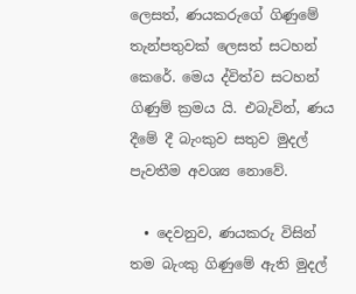ලෙසත්, ණයකරුගේ ගිණුමේ තැන්පතුවක් ලෙසත් සටහන් කෙරේ. මෙය ද්විත්ව සටහන් ගිණුම් ක්‍රමය යි. එබැවින්, ණය දීමේ දී බැංකුව සතුව මුදල් පැවතීම අවශ්‍ය නොවේ.

  • දෙවනුව, ණයකරු විසින් තම බැංකු ගිණුමේ ඇති මුදල්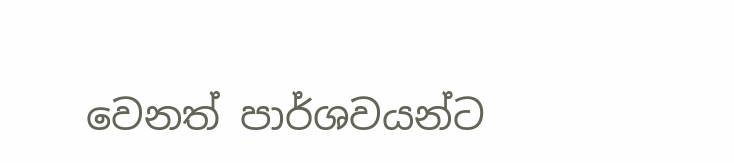වෙනත් පාර්ශවයන්ට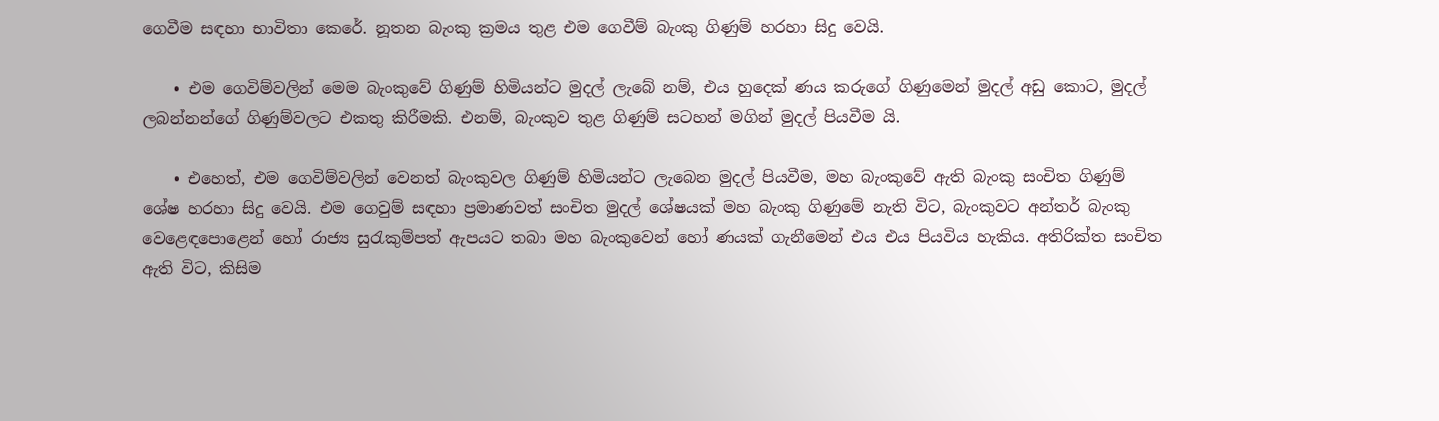ගෙවීම සඳහා භාවිතා කෙරේ. නූතන බැංකු ක්‍රමය තුළ එම ගෙවීම් බැංකු ගිණුම් හරහා සිදු වෙයි.

    • එම ගෙවිම්වලින් මෙම බැංකුවේ ගිණුම් හිමියන්ට මුදල් ලැබේ නම්, එය හුදෙක් ණය කරුගේ ගිණුමෙන් මුදල් අඩු කොට, මුදල් ලබන්නන්ගේ ගිණුම්වලට එකතු කිරීමකි. එනම්, බැංකුව තුළ ගිණුම් සටහන් මගින් මුදල් පියවීම යි.

    • එහෙත්, එම ගෙවිම්වලින් වෙනත් බැංකුවල ගිණුම් හිමියන්ට ලැබෙන මුදල් පියවීම, මහ බැංකුවේ ඇති බැංකු සංචිත ගිණුම් ශේෂ හරහා සිදු වෙයි. එම ගෙවුම් සඳහා ප්‍රමාණවත් සංචිත මුදල් ශේෂයක් මහ බැංකු ගිණුමේ නැති විට, බැංකුවට අන්තර් බැංකු වෙළෙඳපොළෙන් හෝ රාජ්‍ය සුරැකුම්පත් ඇපයට තබා මහ බැංකුවෙන් හෝ ණයක් ගැනීමෙන් එය එය පියවිය හැකිය. අතිරික්ත සංචිත ඇති විට, කිසිම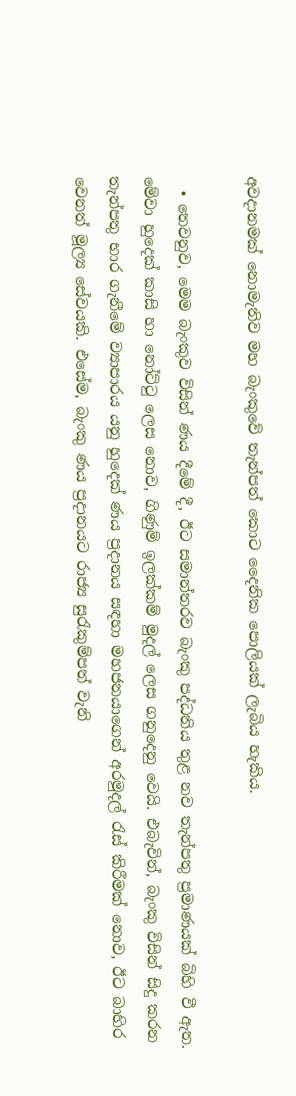අවදානමක් නොමැතිව මහ බැංකුවේ තැන්පත් කොට දෛනික පොලියක් ලැබිය හැකිය.

  • තෙවනුව, මෙම බැංකුව විසින් ණය දීමේ දී, ඊට සමාන්තරව බැංකු පද්ධතිය තුළ නව තැන්පතු ප්‍රමාණයක් බිහි වී ඇත. මේවා හුදෙක් කාසි හා නෝට්ටු ලෙස නොව, ගිණුම් ඉලක්කම් මුදල් ලෙස ගනුදෙනු වෙයි. එබැවින්, බැංකු විසින් සිදු කරන තැන්පතු භාර ගැනීමේ ව්‍යාපාරය යනු හුදෙක් ණය ප්‍රදානය සඳහා මහජනයාගෙන් අරමුදල් රැස් කිරීමක් නොව, ඊට බාහිර වෙනත් මූල්‍ය සේවයකි. එසේම, බැංකු ණය ප්‍රදානයට රාජ්‍ය සුරැකුම්පත් වැනි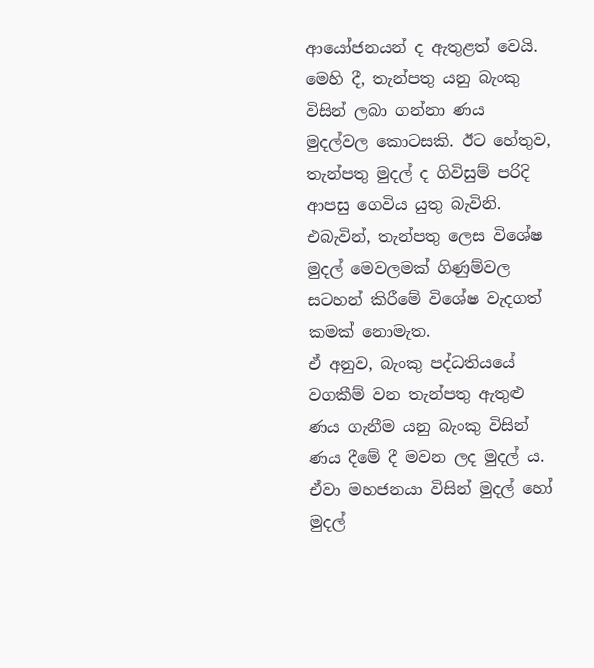ආයෝජනයන් ද ඇතුළත් වෙයි. මෙහි දී, තැන්පතු යනු බැංකු විසින් ලබා ගන්නා ණය මුදල්වල කොටසකි. ඊට හේතුව, තැන්පතු මුදල් ද ගිවිසුම් පරිදි ආපසු ගෙවිය යුතු බැවිනි. එබැවින්, තැන්පතු ලෙස විශේෂ මුදල් මෙවලමක් ගිණුම්වල සටහන් කිරීමේ විශේෂ වැදගත් කමක් නොමැත.
ඒ අනුව, බැංකු පද්ධතියයේ වගකීම් වන තැන්පතු ඇතුළු ණය ගැනීම යනු බැංකු විසින් ණය දීමේ දී මවන ලද මුදල් ය. ඒවා මහජනයා විසින් මුදල් හෝ මුදල්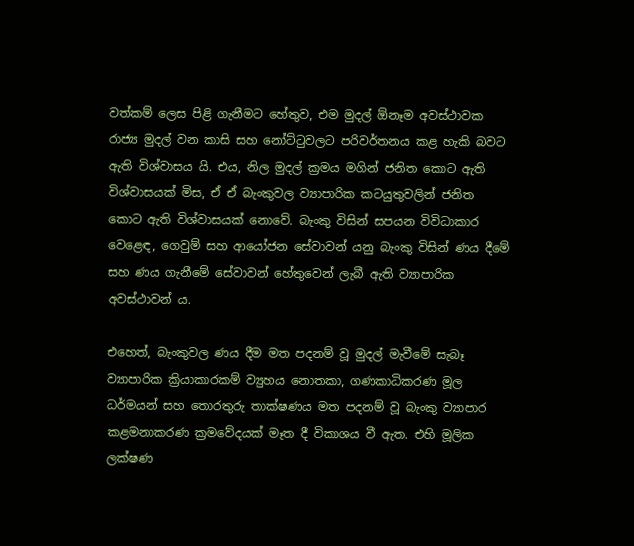වත්කම් ලෙස පිළි ගැනීමට හේතුව, එම මුදල් ඕනෑම අවස්ථාවක රාජ්‍ය මුදල් වන කාසි සහ නෝට්ටුවලට පරිවර්තනය කළ හැකි බවට ඇති විශ්වාසය යි. එය, නිල මුදල් ක්‍රමය මගින් ජනිත කොට ඇති විශ්වාසයක් මිස, ඒ ඒ බැංකුවල ව්‍යාපාරික කටයුතුවලින් ජනිත කොට ඇති විශ්වාසයක් නොවේ. බැංකු විසින් සපයන විවිධාකාර වෙළෙඳ, ගෙවුම් සහ ආයෝජන සේවාවන් යනු බැංකු විසින් ණය දීමේ සහ ණය ගැනීමේ සේවාවන් හේතුවෙන් ලැබී ඇති ව්‍යාපාරික අවස්ථාවන් ය.

එහෙත්, බැංකුවල ණය දීම මත පදනම් වූ මුදල් මැවීමේ සැබෑ ව්‍යාපාරික ක්‍රියාකාරකම් ව්‍යුහය නොතකා, ගණකාධිකරණ මූල ධර්මයන් සහ තොරතුරු තාක්ෂණය මත පදනම් වූ බැංකු ව්‍යාපාර කළමනාකරණ ක්‍රමවේදයක් මෑත දී විකාශය වී ඇත. එහි මූලික ලක්ෂණ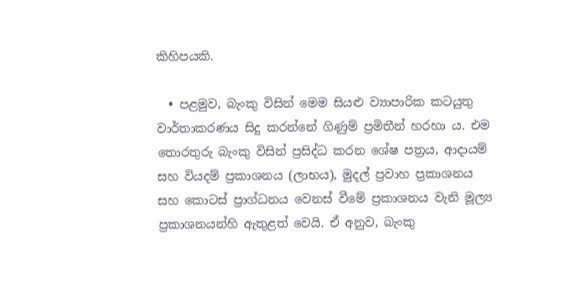කිහිපයකි.

  • පළමුව, බැංකු විසින් මෙම සියළු ව්‍යාපාරික කටයුතු වාර්තාකරණය සිදු කරන්නේ ගිණුම් ප්‍රමිතීන් හරහා ය. එම තොරතුරු බැංකු විසින් ප්‍රසිද්ධ කරන ශේෂ පත්‍රය, ආදායම් සහ වියදම් ප්‍රකාශනය (ලාභය), මුදල් ප්‍රවාහ ප්‍රකාශනය සහ කොටස් ප්‍රාග්ධනය වෙනස් වීමේ ප්‍රකාශනය වැනි මූල්‍ය ප්‍රකාශනයන්හි ඇතුළත් වෙයි. ඒ අනුව, බැංකු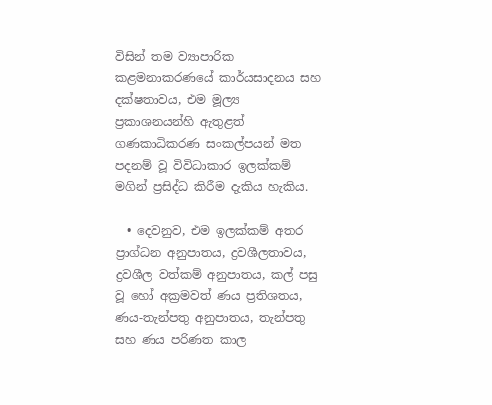විසින් තම ව්‍යාපාරික කළමනාකරණයේ කාර්යසාදනය සහ දක්ෂතාවය, එම මූල්‍ය ප්‍රකාශනයන්හි ඇතුළත් ගණකාධිකරණ සංකල්පයන් මත පදනම් වූ විවිධාකාර ඉලක්කම් මගින් ප්‍රසිද්ධ කිරීම දැකිය හැකිය.

  • දෙවනුව, එම ඉලක්කම් අතර ප්‍රාග්ධන අනුපාතය, ද්‍රවශීලතාවය, ද්‍රවශීල වත්කම් අනුපාතය, කල් පසු වූ හෝ අක්‍රමවත් ණය ප්‍රතිශතය, ණය-තැන්පතු අනුපාතය, තැන්පතු සහ ණය පරිණත කාල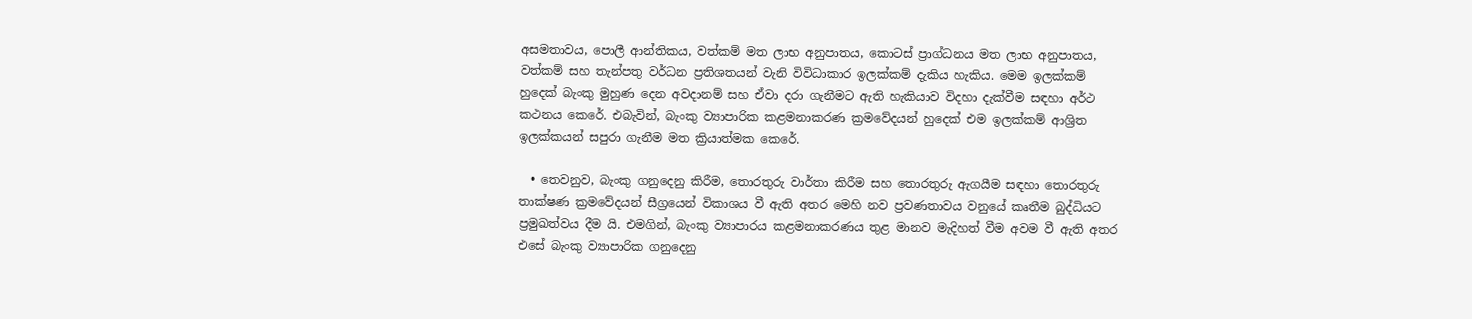අසමතාවය, පොලී ආන්තිකය, වත්කම් මත ලාභ අනුපාතය, කොටස් ප්‍රාග්ධනය මත ලාභ අනුපාතය, වත්කම් සහ තැන්පතු වර්ධන ප්‍රතිශතයන් වැනි විවිධාකාර ඉලක්කම් දැකිය හැකිය. මෙම ඉලක්කම් හුදෙක් බැංකු මුහුණ දෙන අවදානම් සහ ඒවා දරා ගැනීමට ඇති හැකියාව විදහා දැක්වීම සඳහා අර්ථ කථනය කෙරේ. එබැවින්, බැංකු ව්‍යාපාරික කළමනාකරණ ක්‍රමවේදයන් හුදෙක් එම ඉලක්කම් ආශ්‍රිත ඉලක්කයන් සපුරා ගැනීම මත ක්‍රියාත්මක කෙරේ.

  • තෙවනුව, බැංකු ගනුදෙනු කිරීම, තොරතුරු වාර්තා කිරීම සහ තොරතුරු ඇගයීම සඳහා තොරතුරු තාක්ෂණ ක්‍රමවේදයන් සීග්‍රයෙන් විකාශය වී ඇති අතර මෙහි නව ප්‍රවණතාවය වනුයේ කෘතීම බුද්ධියට ප්‍රමුඛත්වය දීම යි. එමගින්, බැංකු ව්‍යාපාරය කළමනාකරණය තුළ මානව මැදිහත් වීම අවම වී ඇති අතර එසේ බැංකු ව්‍යාපාරික ගනුදෙනු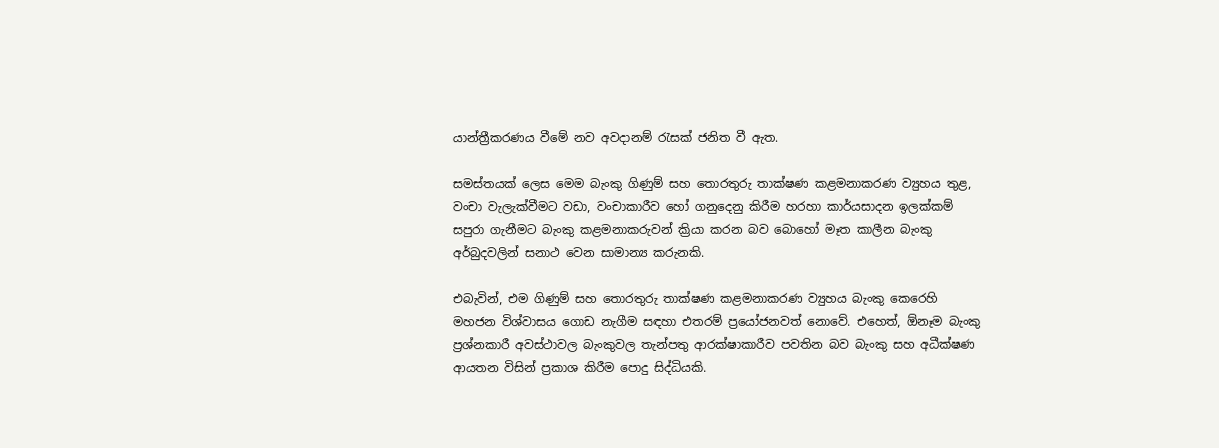යාන්ත්‍රීකරණය වීමේ නව අවදානම් රැසක් ජනිත වී ඇත.

සමස්තයක් ලෙස මෙම බැංකු ගිණුම් සහ තොරතුරු තාක්ෂණ කළමනාකරණ ව්‍යුහය තුළ, වංචා වැලැක්වීමට වඩා, වංචාකාරීව හෝ ගනුදෙනු කිරීම හරහා කාර්යසාදන ඉලක්කම් සපුරා ගැනීමට බැංකු කළමනාකරුවන් ක්‍රියා කරන බව බොහෝ මෑත කාලීන බැංකු අර්බුදවලින් සනාථ වෙන සාමාන්‍ය කරුනකි.

එබැවින්, එම ගිණුම් සහ තොරතුරු තාක්ෂණ කළමනාකරණ ව්‍යුහය බැංකු කෙරෙහි මහජන විශ්වාසය ගොඩ නැගීම සඳහා එතරම් ප්‍රයෝජනවත් නොවේ. එහෙත්, ඕනෑම බැංකු ප්‍රශ්නකාරී අවස්ථාවල බැංකුවල තැන්පතු ආරක්ෂාකාරීව පවතින බව බැංකු සහ අධීක්ෂණ ආයතන විසින් ප්‍රකාශ කිරීම පොදු සිද්ධියකි.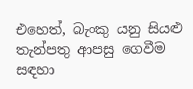එහෙත්, බැංකු යනු සියළු තැන්පතු ආපසු ගෙවීම සඳහා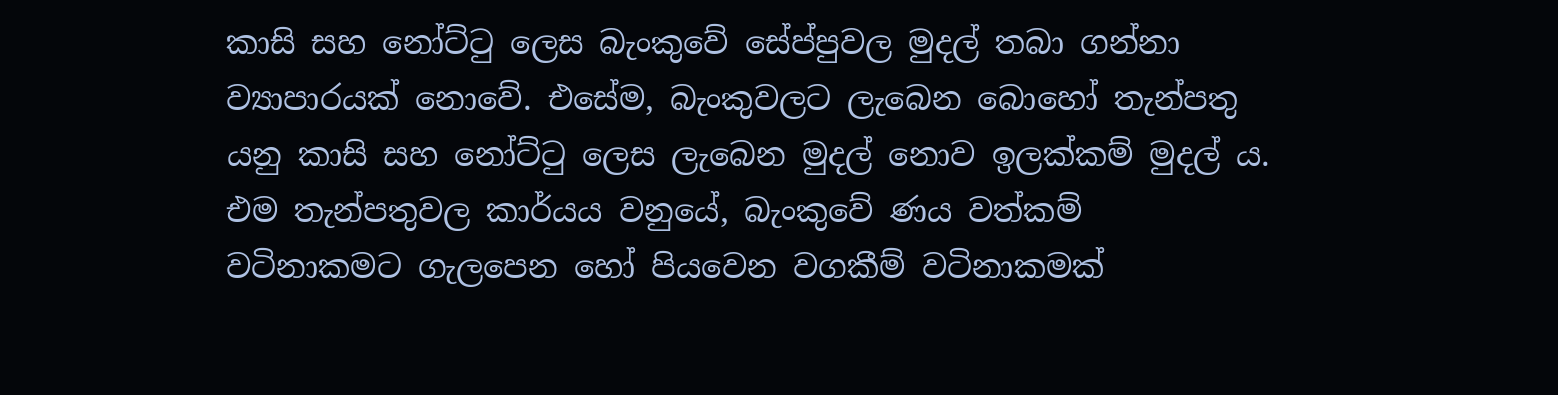කාසි සහ නෝට්ටු ලෙස බැංකුවේ සේප්පුවල මුදල් තබා ගන්නා ව්‍යාපාරයක් නොවේ. එසේම, බැංකුවලට ලැබෙන බොහෝ තැන්පතු යනු කාසි සහ නෝට්ටු ලෙස ලැබෙන මුදල් නොව ඉලක්කම් මුදල් ය. එම තැන්පතුවල කාර්යය වනුයේ, බැංකුවේ ණය වත්කම් වටිනාකමට ගැලපෙන හෝ පියවෙන වගකීම් වටිනාකමක්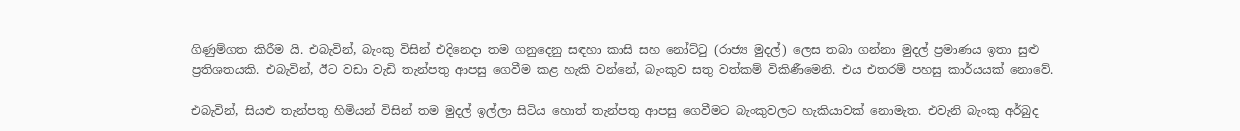ගිණුම්ගත කිරීම යි. එබැවින්, බැංකු විසින් එදිනෙදා තම ගනුදෙනු සඳහා කාසි සහ නෝට්ටු (රාජ්‍ය මුදල්) ලෙස තබා ගන්නා මුදල් ප්‍රමාණය ඉතා සුළු ප්‍රතිශතයකි. එබැවින්, ඊට වඩා වැඩි තැන්පතු ආපසු ගෙවීම කළ හැකි වන්නේ, බැංකුව සතු වත්කම් විකිණීමෙනි. එය එතරම් පහසු කාර්යයක් නොවේ.

එබැවින්, සියළු තැන්පතු හිමියන් විසින් තම මුදල් ඉල්ලා සිටිය හොත් තැන්පතු ආපසු ගෙවීමට බැංකුවලට හැකියාවක් නොමැත. එවැනි බැංකු අර්බුද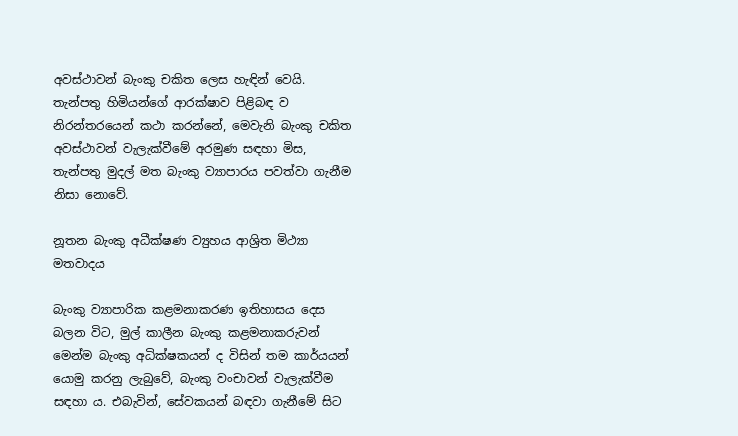අවස්ථාවන් බැංකු චකිත ලෙස හැඳින් වෙයි. තැන්පතු හිමියන්ගේ ආරක්ෂාව පිළිබඳ ව නිරන්තරයෙන් කථා කරන්නේ, මෙවැනි බැංකු චකිත අවස්ථාවන් වැලැක්වීමේ අරමුණ සඳහා මිස, තැන්පතු මුදල් මත බැංකු ව්‍යාපාරය පවත්වා ගැනීම නිසා නොවේ.

නූතන බැංකු අධීක්ෂණ ව්‍යුහය ආශ්‍රිත මිථ්‍යා මතවාදය

බැංකු ව්‍යාපාරික කළමනාකරණ ඉතිහාසය දෙස බලන විට, මුල් කාලීන බැංකු කළමනාකරුවන් මෙන්ම බැංකු අධික්ෂකයන් ද විසින් තම කාර්යයන් යොමු කරනු ලැබුවේ, බැංකු වංචාවන් වැලැක්වීම සඳහා ය. එබැවින්, සේවකයන් බඳවා ගැනීමේ සිට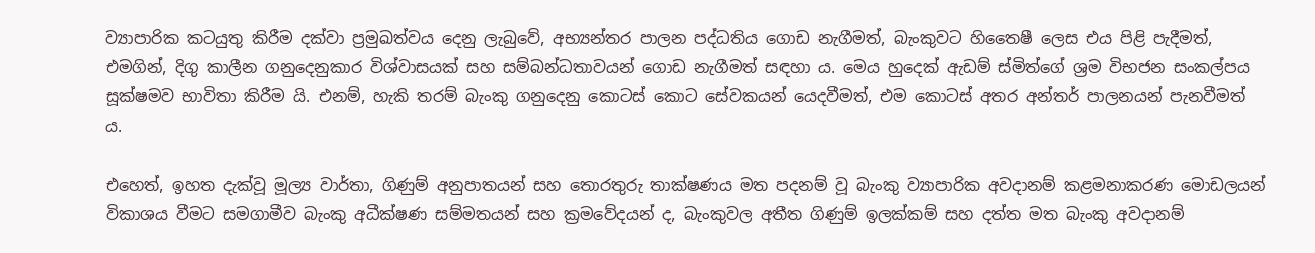ව්‍යාපාරික කටයුතු කිරීම දක්වා ප්‍රමුඛත්වය දෙනු ලැබුවේ, අභ්‍යන්තර පාලන පද්ධතිය ගොඩ නැගීමත්, බැංකුවට හිතෛෂී ලෙස එය පිළි පැදීමත්, එමගින්, දිගු කාලීන ගනුදෙනුකාර විශ්වාසයක් සහ සම්බන්ධතාවයන් ගොඩ නැගීමත් සඳහා ය. මෙය හුදෙක් ඇඩම් ස්මිත්ගේ ශ්‍රම විභජන සංකල්පය සූක්ෂමව භාවිතා කිරීම යි. එනම්, හැකි තරම් බැංකු ගනුදෙනු කොටස් කොට සේවකයන් යෙදවීමත්, එම කොටස් අතර අන්තර් පාලනයන් පැනවීමත් ය.

එහෙත්, ඉහත දැක්වූ මූල්‍ය වාර්තා, ගිණුම් අනුපාතයන් සහ තොරතුරු තාක්ෂණය මත පදනම් වූ බැංකු ව්‍යාපාරික අවදානම් කළමනාකරණ මොඩලයන් විකාශය වීමට සමගාමීව බැංකු අධීක්ෂණ සම්මතයන් සහ ක්‍රමවේදයන් ද, බැංකුවල අතීත ගිණුම් ඉලක්කම් සහ දත්ත මත බැංකු අවදානම්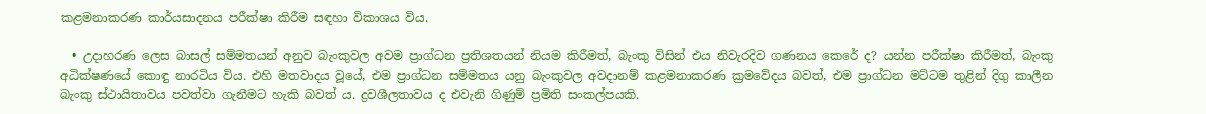කළමනාකරණ කාර්යසාදනය පරීක්ෂා කිරීම සඳහා විකාශය විය.

  • උදාහරණ ලෙස බාසල් සම්මතයන් අනුව බැංකුවල අවම ප්‍රාග්ධන ප්‍රතිශතයන් නියම කිරීමත්, බැංකු විසින් එය නිවැරදිව ගණනය කෙරේ ද? යන්න පරීක්ෂා කිරීමත්, බැංකු අධික්ෂණයේ කොඳු නාරටිය විය. එහි මතවාදය වූයේ, එම ප්‍රාග්ධන සම්මතය යනු බැංකුවල අවදානම් කළමනාකරණ ක්‍රමවේදය බවත්, එම ප්‍රාග්ධන මට්ටම තුළින් දිගු කාලීන බැංකු ස්ථායිතාවය පවත්වා ගැනීමට හැකි බවත් ය. ද්‍රවශීලතාවය ද එවැනි ගිණුම් ප්‍රමිති සංකල්පයකි.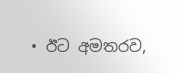• ඊට අමතරව,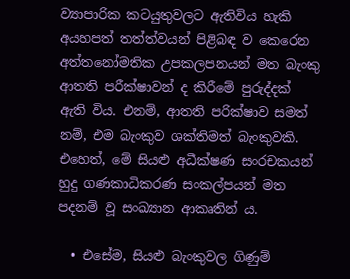ව්‍යාපාරික කටයුතුවලට ඇතිවිය හැකි අයහපත් තත්ත්වයන් පිළිබඳ ව කෙරෙන අත්තනෝමතික උපකලපනයන් මත බැංකු ආතති පරීක්ෂාවන් ද කිරීමේ පුරුද්දක් ඇති විය. එනම්, ආතති පරික්ෂාව සමත් නම්, එම බැංකුව ශක්තිමත් බැංකුවකි. එහෙත්, මේ සියළු අධීක්ෂණ සංරචකයන් හුදු ගණකාධිකරණ සංකල්පයන් මත පදනම් වූ සංඛ්‍යාන ආකෘතින් ය.

  • එසේම, සියළු බැංකුවල ගිණුම්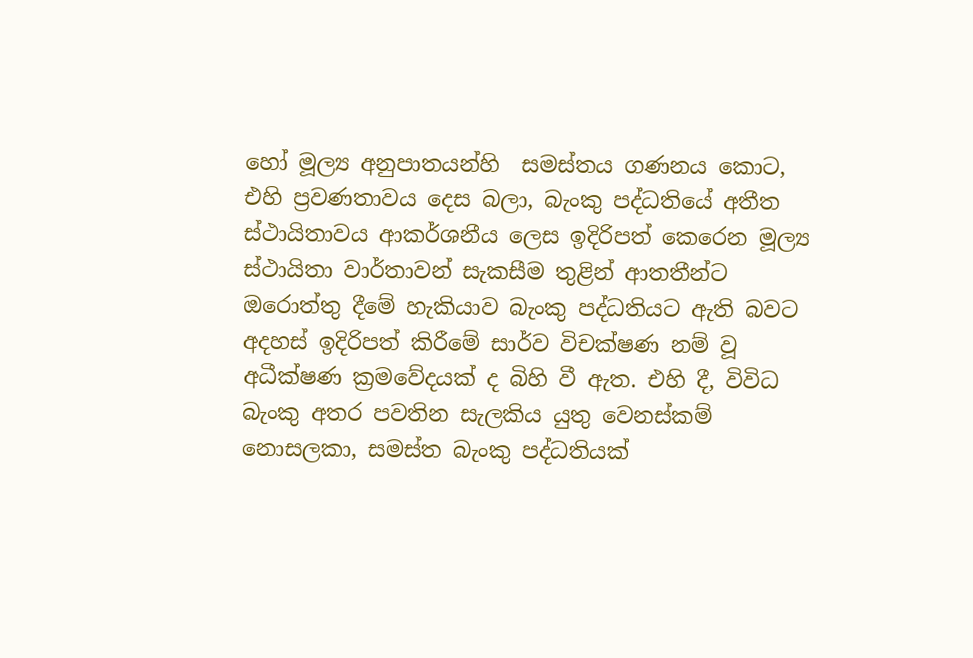හෝ මූල්‍ය අනුපාතයන්හි  සමස්තය ගණනය කොට, එහි ප්‍රවණතාවය දෙස බලා, බැංකු පද්ධතියේ අතීත ස්ථායිතාවය ආකර්ශනීය ලෙස ඉදිරිපත් කෙරෙන මූල්‍ය ස්ථායිතා වාර්තාවන් සැකසීම තුළින් ආතතීන්ට ඔරොත්තු දීමේ හැකියාව බැංකු පද්ධතියට ඇති බවට අදහස් ඉදිරිපත් කිරීමේ සාර්ව විචක්ෂණ නම් වූ අධීක්ෂණ ක්‍රමවේදයක් ද බිහි වී ඇත. එහි දී, විවිධ බැංකු අතර පවතින සැලකිය යුතු වෙනස්කම් නොසලකා, සමස්ත බැංකු පද්ධතියක්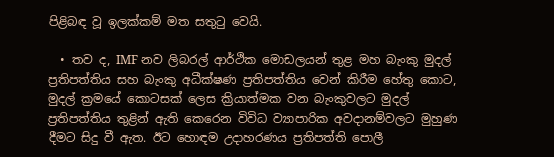පිළිබඳ වූ ඉලක්කම් මත සතුටු වෙයි.

  • තව ද, IMF නව ලිබරල් ආර්ථික මොඩලයන් තුළ මහ බැංකු මුදල් ප්‍රතිපත්තිය සහ බැංකු අධීක්ෂණ ප්‍රතිපත්තිය වෙන් කිරීම හේතු කොට, මුදල් ක්‍රමයේ කොටසක් ලෙස ක්‍රියාත්මක වන බැංකුවලට මුදල් ප්‍රතිපත්තිය තුළින් ඇති කෙරෙන විවිධ ව්‍යාපාරික අවදානම්වලට මුහුණ දීමට සිදු වී ඇත. ඊට හොඳම උදාහරණය ප්‍රතිපත්ති පොලී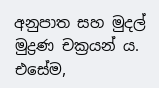අනුපාත සහ මුදල් මුද්‍රණ චක්‍රයන් ය. එසේම,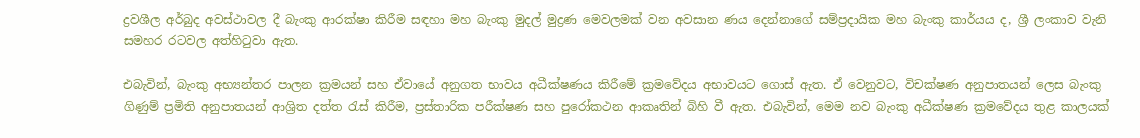ද්‍රවශීල අර්බුද අවස්ථාවල දී බැංකු ආරක්ෂා කිරීම සඳහා මහ බැංකු මුදල් මුද්‍රණ මෙවලමක් වන අවසාන ණය දෙන්නාගේ සම්ප්‍රදායික මහ බැංකු කාර්යය ද, ශ්‍රී ලංකාව වැනි සමහර රටවල අත්හිටුවා ඇත.

එබැවින්, බැංකු අභ්‍යන්තර පාලන ක්‍රමයන් සහ ඒවායේ අනුගත භාවය අධීක්ෂණය කිරීමේ ක්‍රමවේදය අභාවයට ගොස් ඇත. ඒ වෙනුවට, විචක්ෂණ අනුපාතයන් ලෙස බැංකු ගිණුම් ප්‍රමිති අනුපාතයන් ආශ්‍රිත දත්ත රැස් කිරීම, ප්‍රස්තාරික පරීක්ෂණ සහ පුරෝකථන ආකෘතින් බිහි වී ඇත. එබැවින්, මෙම නව බැංකු අධීක්ෂණ ක්‍රමවේදය තුළ කාලයක්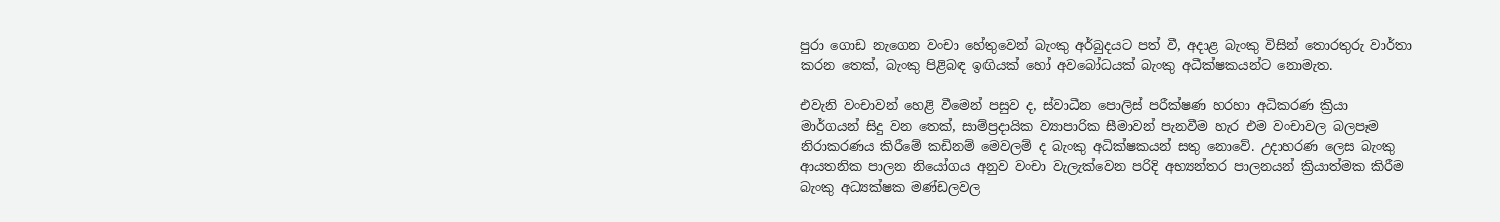පුරා ගොඩ නැගෙන වංචා හේතුවෙන් බැංකු අර්බුදයට පත් වී, අදාළ බැංකු විසින් තොරතුරු වාර්තා කරන තෙක්, බැංකු පිළිබඳ ඉඟියක් හෝ අවබෝධයක් බැංකු අධීක්ෂකයන්ට නොමැත.

එවැනි වංචාවන් හෙළි වීමෙන් පසුව ද, ස්වාධීන පොලිස් පරීක්ෂණ හරහා අධිකරණ ක්‍රියා මාර්ගයන් සිදු වන තෙක්, සාම්ප්‍රදායික ව්‍යාපාරික සීමාවන් පැනවීම හැර එම වංචාවල බලපෑම නිරාකරණය කිරීමේ කඩිනම් මෙවලම් ද බැංකු අධික්ෂකයන් සතු නොවේ. උදාහරණ ලෙස බැංකු ආයතනික පාලන නියෝගය අනුව වංචා වැලැක්වෙන පරිදි අභ්‍යන්තර පාලනයන් ක්‍රියාත්මක කිරීම බැංකු අධ්‍යක්ෂක මණ්ඩලවල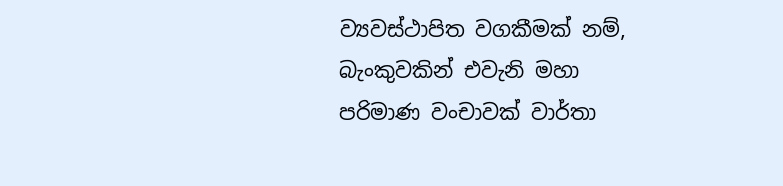ව්‍යවස්ථාපිත වගකීමක් නම්, බැංකුවකින් එවැනි මහා පරිමාණ වංචාවක් වාර්තා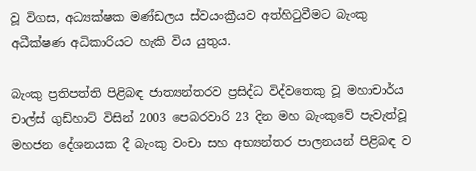වූ විගස, අධ්‍යක්ෂක මණ්ඩලය ස්වයංක්‍රීයව අත්හිටුවීමට බැංකු අධීක්ෂණ අධිකාරියට හැකි විය යුතුය.

බැංකු ප්‍රතිපත්ති පිළිබඳ ජාත්‍යන්තරව ප්‍රසිද්ධ විද්වතෙකු වූ මහාචාර්ය චාල්ස් ගුඩ්හාට් විසින් 2003 පෙබරවාරි 23 දින මහ බැංකුවේ පැවැත්වූ මහජන දේශනයක දී බැංකු වංචා සහ අභ්‍යන්තර පාලනයන් පිළිබඳ ව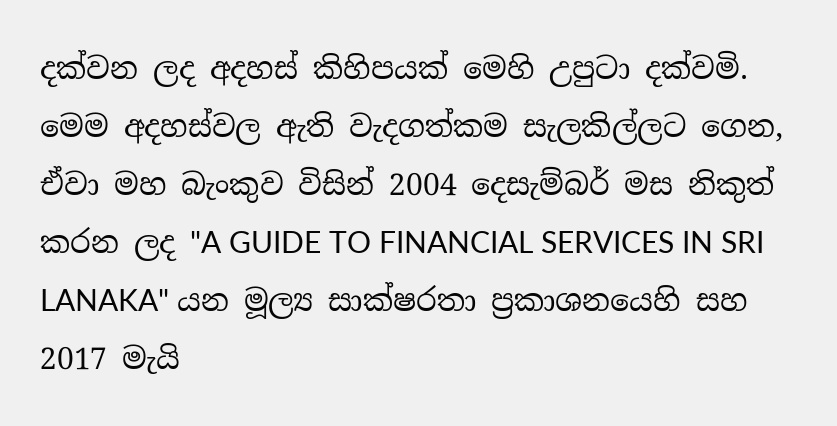දක්වන ලද අදහස් කිහිපයක් මෙහි උපුටා දක්වමි. මෙම අදහස්වල ඇති වැදගත්කම සැලකිල්ලට ගෙන, ඒවා මහ බැංකුව විසින් 2004 දෙසැම්බර් මස නිකුත් කරන ලද "A GUIDE TO FINANCIAL SERVICES IN SRI LANAKA" යන මූල්‍ය සාක්ෂරතා ප්‍රකාශනයෙහි සහ 2017 මැයි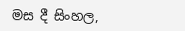මස දී සිංහල,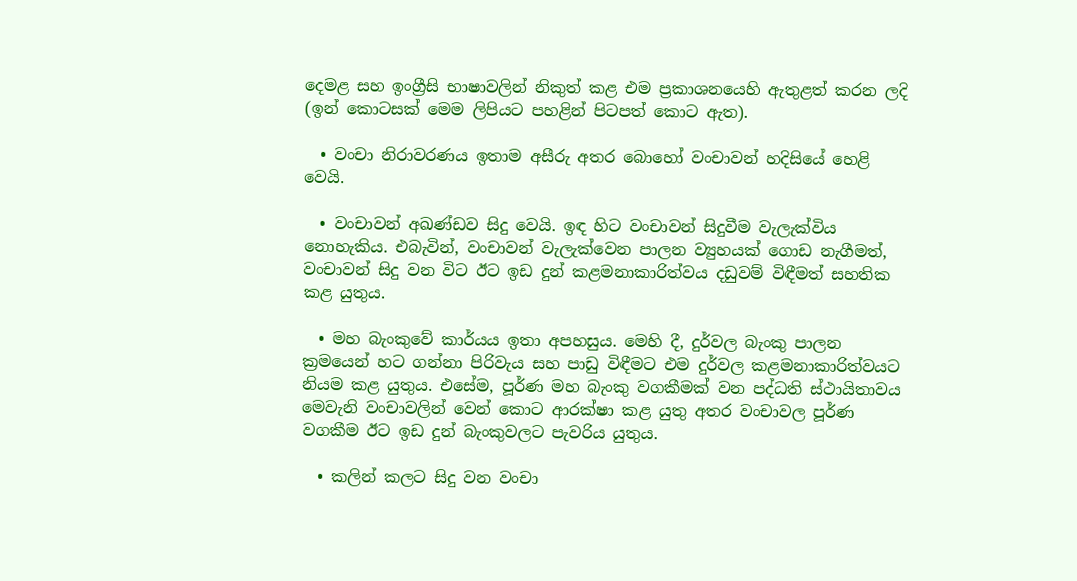දෙමළ සහ ඉංග්‍රීසි භාෂාවලින් නිකුත් කළ එම ප්‍රකාශනයෙහි ඇතුළත් කරන ලදි (ඉන් කොටසක් මෙම ලිපියට පහළින් පිටපත් කොට ඇත).

  • වංචා නිරාවරණය ඉතාම අසීරු අතර බොහෝ වංචාවන් හදිසියේ හෙළි වෙයි.

  • වංචාවන් අඛණ්ඩව සිදු වෙයි. ඉඳ හිට වංචාවන් සිදුවීම වැලැක්විය නොහැකිය. එබැවින්, වංචාවන් වැලැක්වෙන පාලන ව්‍යුහයක් ගොඩ නැගීමත්, වංචාවන් සිදු වන විට ඊට ඉඩ දුන් කළමනාකාරිත්වය දඩුවම් විඳීමත් සහතික කළ යුතුය.

  • මහ බැංකුවේ කාර්යය ඉතා අපහසුය. මෙහි දී, දුර්වල බැංකු පාලන ක්‍රමයෙන් හට ගන්නා පිරිවැය සහ පාඩු විඳීමට එම දුර්වල කළමනාකාරිත්වයට නියම කළ යුතුය. එසේම, පූර්ණ මහ බැංකු වගකීමක් වන පද්ධති ස්ථායිතාවය මෙවැනි වංචාවලින් වෙන් කොට ආරක්ෂා කළ යුතු අතර වංචාවල පූර්ණ වගකීම ඊට ඉඩ දුන් බැංකුවලට පැවරිය යුතුය.

  • කලින් කලට සිදු වන වංචා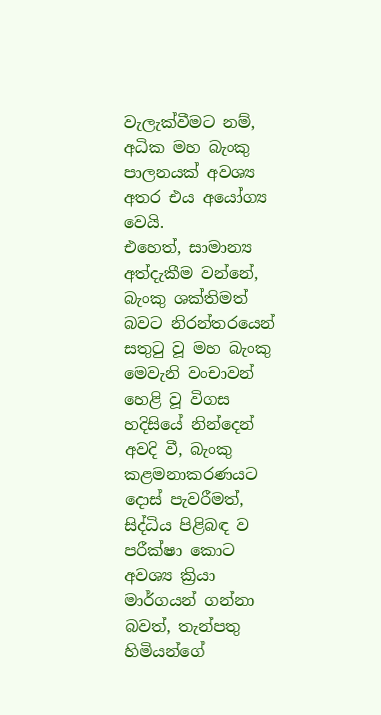වැලැක්වීමට නම්, අධික මහ බැංකු පාලනයක් අවශ්‍ය අතර එය අයෝග්‍ය වෙයි.
එහෙත්, සාමාන්‍ය අත්දැකීම වන්නේ, බැංකු ශක්තිමත් බවට නිරන්තරයෙන් සතුටු වූ මහ බැංකු මෙවැනි වංචාවන් හෙළි වූ විගස හදිසියේ නින්දෙන් අවදි වී, බැංකු කළමනාකරණයට දොස් පැවරීමත්, සිද්ධිය පිළිබඳ ව පරීක්ෂා කොට අවශ්‍ය ක්‍රියා මාර්ගයන් ගන්නා බවත්, තැන්පතු හිමියන්ගේ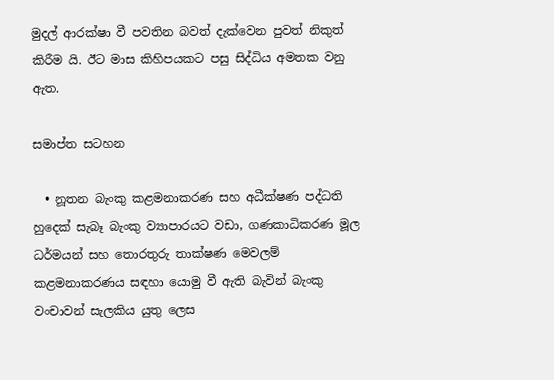මුදල් ආරක්ෂා වී පවතින බවත් දැක්වෙන පුවත් නිකුත් කිරීම යි. ඊට මාස කිහිපයකට පසු සිද්ධිය අමතක වනු ඇත.

සමාප්ත සටහන

  • නූතන බැංකු කළමනාකරණ සහ අධීක්ෂණ පද්ධති හුදෙක් සැබෑ බැංකු ව්‍යාපාරයට වඩා, ගණකාධිකරණ මූල ධර්මයන් සහ තොරතුරු තාක්ෂණ මෙවලම් කළමනාකරණය සඳහා යොමු වී ඇති බැවින් බැංකු වංචාවන් සැලකිය යුතු ලෙස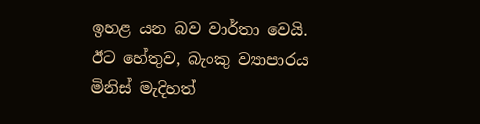ඉහළ යන බව වාර්තා වෙයි. ඊට හේතුව, බැංකු ව්‍යාපාරය මිනිස් මැදිහත්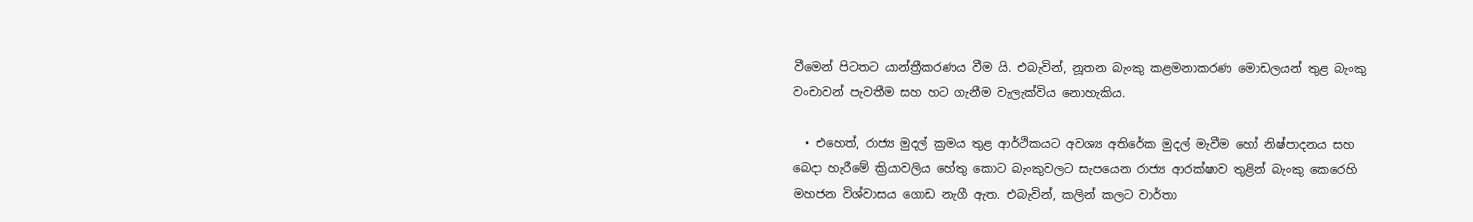වීමෙන් පිටතට යාන්ත්‍රීකරණය වීම යි. එබැවින්, නූතන බැංකු කළමනාකරණ මොඩලයන් තුළ බැංකු වංචාවන් පැවතීම සහ හට ගැනීම වැලැක්විය නොහැකිය.

  • එහෙත්, රාජ්‍ය මුදල් ක්‍රමය තුළ ආර්ථිකයට අවශ්‍ය අතිරේක මුදල් මැවීම හෝ නිෂ්පාදනය සහ බෙදා හැරීමේ ක්‍රියාවලිය හේතු කොට බැංකුවලට සැපයෙන රාජ්‍ය ආරක්ෂාව තුළින් බැංකු කෙරෙහි මහජන විශ්වාසය ගොඩ නැගී ඇත. එබැවින්, කලින් කලට වාර්තා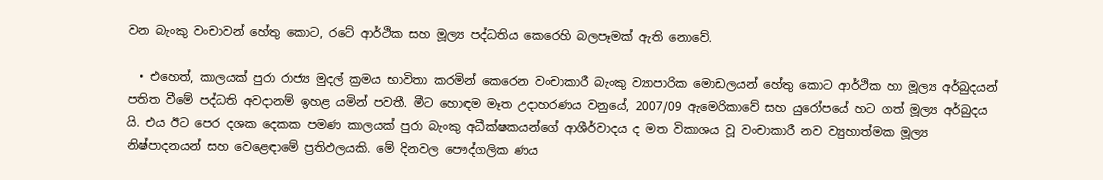වන බැංකු වංචාවන් හේතු කොට, රටේ ආර්ථික සහ මූල්‍ය පද්ධතිය කෙරෙහි බලපෑමක් ඇති නොවේ.

  • එහෙත්, කාලයක් පුරා රාජ්‍ය මුදල් ක්‍රමය භාවිතා කරමින් කෙරෙන වංචාකාරී බැංකු ව්‍යාපාරික මොඩලයන් හේතු කොට ආර්ථික හා මූල්‍ය අර්බුදයන් පතිත වීමේ පද්ධති අවදානම් ඉහළ යමින් පවතී. මීට හොඳම මෑත උදාහරණය වනුයේ, 2007/09 ඇමෙරිකාවේ සහ යුරෝපයේ හට ගත් මූල්‍ය අර්බුදය යි. එය ඊට පෙර දශක දෙකක පමණ කාලයක් පුරා බැංකු අධීක්ෂකයන්ගේ ආශීර්වාදය ද මත විකාශය වූ වංචාකාරී නව ව්‍යුහාත්මක මූල්‍ය නිෂ්පාදනයන් සහ වෙළෙඳාමේ ප්‍රතිඵලයකි. මේ දිනවල පෞද්ගලික ණය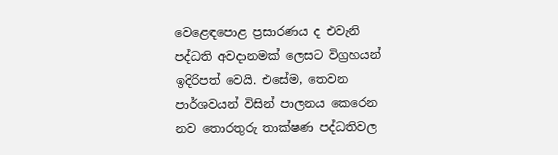වෙළෙඳපොළ ප්‍රසාරණය ද එවැනි පද්ධති අවදානමක් ලෙසට විග්‍රහයන් ඉදිරිපත් වෙයි. එසේම, තෙවන පාර්ශවයන් විසින් පාලනය කෙරෙන නව තොරතුරු තාක්ෂණ පද්ධතිවල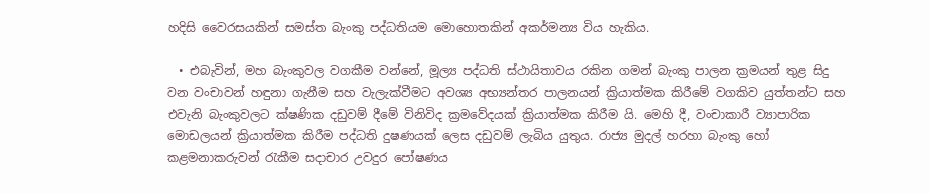හදිසි වෛරසයකින් සමස්ත බැංකු පද්ධතියම මොහොතකින් අකර්මන්‍ය විය හැකිය.

  • එබැවින්, මහ බැංකුවල වගකීම වන්නේ, මූල්‍ය පද්ධති ස්ථායිතාවය රකින ගමන් බැංකු පාලන ක්‍රමයන් තුළ සිදු වන වංචාවන් හඳුනා ගැනීම සහ වැලැක්වීමට අවශ්‍ය අභ්‍යන්තර පාලනයන් ක්‍රියාත්මක කිරීමේ වගකිව යුත්තන්ට සහ එවැනි බැංකුවලට ක්ෂණික දඩුවම් දීමේ විනිවිද ක්‍රමවේදයක් ක්‍රියාත්මක කිරීම යි. මෙහි දී, වංචාකාරී ව්‍යාපාරික මොඩලයන් ක්‍රියාත්මක කිරීම පද්ධති දුෂණයක් ලෙස දඩුවම් ලැබිය යුතුය. රාජ්‍ය මුදල් හරහා බැංකු හෝ කළමනාකරුවන් රැකීම සදාචාර උවදුර පෝෂණය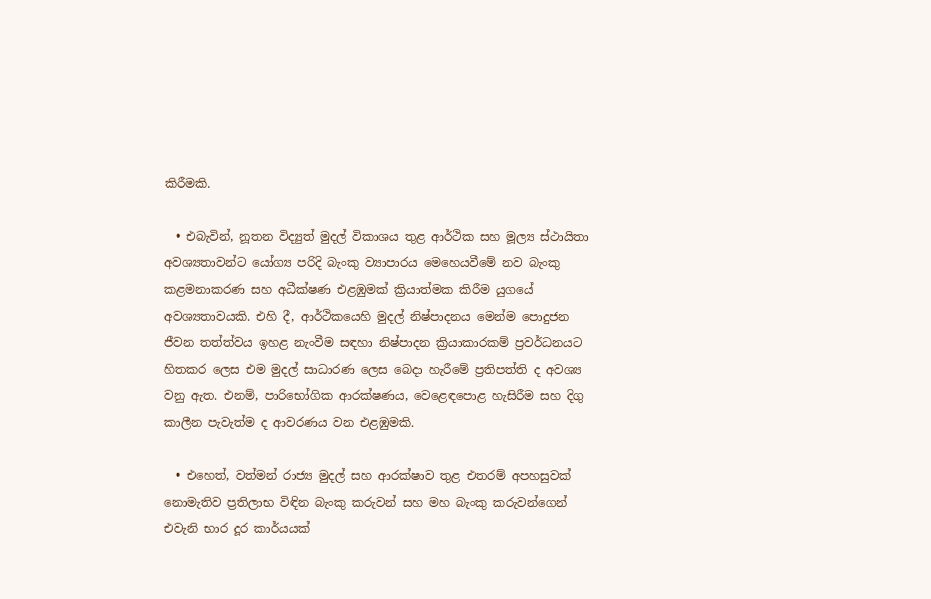කිරීමකි.

  • එබැවින්, නූතන විද්‍යුත් මුදල් විකාශය තුළ ආර්ථික සහ මූල්‍ය ස්ථායිතා අවශ්‍යතාවන්ට යෝග්‍ය පරිදි බැංකු ව්‍යාපාරය මෙහෙයවීමේ නව බැංකු කළමනාකරණ සහ අධීක්ෂණ එළඹුමක් ක්‍රියාත්මක කිරීම යුගයේ අවශ්‍යතාවයකි. එහි දී, ආර්ථිකයෙහි මුදල් නිෂ්පාදනය මෙන්ම පොදුජන ජීවන තත්ත්වය ඉහළ නැංවීම සඳහා නිෂ්පාදන ක්‍රියාකාරකම් ප්‍රවර්ධනයට හිතකර ලෙස එම මුදල් සාධාරණ ලෙස බෙදා හැරීමේ ප්‍රතිපත්ති ද අවශ්‍ය වනු ඇත. එනම්, පාරිභෝගික ආරක්ෂණය, වෙළෙඳපොළ හැසිරීම සහ දිගු කාලීන පැවැත්ම ද ආවරණය වන එළඹුමකි.

  • එහෙත්, වත්මන් රාජ්‍ය මුදල් සහ ආරක්ෂාව තුළ එතරම් අපහසුවක් නොමැතිව ප්‍රතිලාභ විඳින බැංකු කරුවන් සහ මහ බැංකු කරුවන්ගෙන් එවැනි භාර දූර කාර්යයක්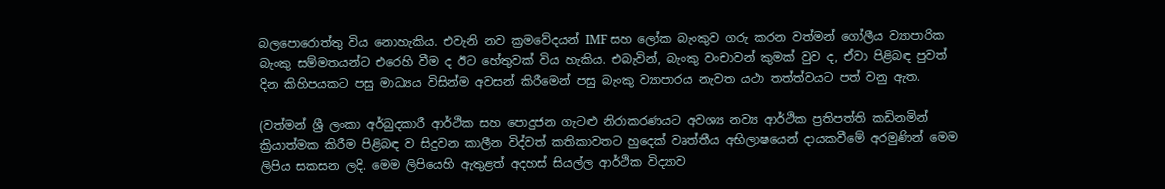බලපොරොත්තු විය නොහැකිය. එවැනි නව ක්‍රමවේදයන් IMF සහ ලෝක බැංකුව ගරු කරන වත්මන් ගෝලීය ව්‍යාපාරික බැංකු සම්මතයන්ට එරෙහි වීම ද ඊට හේතුවක් විය හැකිය. එබැවින්, බැංකු වංචාවන් කුමක් වුව ද, ඒවා පිළිබඳ පුවත් දින කිහිපයකට පසු මාධ්‍යය විසින්ම අවසන් කිරීමෙන් පසු බැංකු ව්‍යාපාරය නැවත යථා තත්ත්වයට පත් වනු ඇත.

(වත්මන් ශ්‍රී ලංකා අර්බුදකාරී ආර්ථික සහ පොදුජන ගැටළු නිරාකරණයට අවශ්‍ය නව්‍ය ආර්ථික ප්‍රතිපත්ති කඩිනමින් ක්‍රියාත්මක කිරීම පිළිබඳ ව සිදුවන කාලීන විද්වත් කතිකාවතට හුදෙක් වෘත්තීය අභිලාෂයෙන් දායකවීමේ අරමුණින් මෙම ලිපිය සකසන ලදි. මෙම ලිපියෙහි ඇතුළත් අදහස් සියල්ල ආර්ථික විද්‍යාව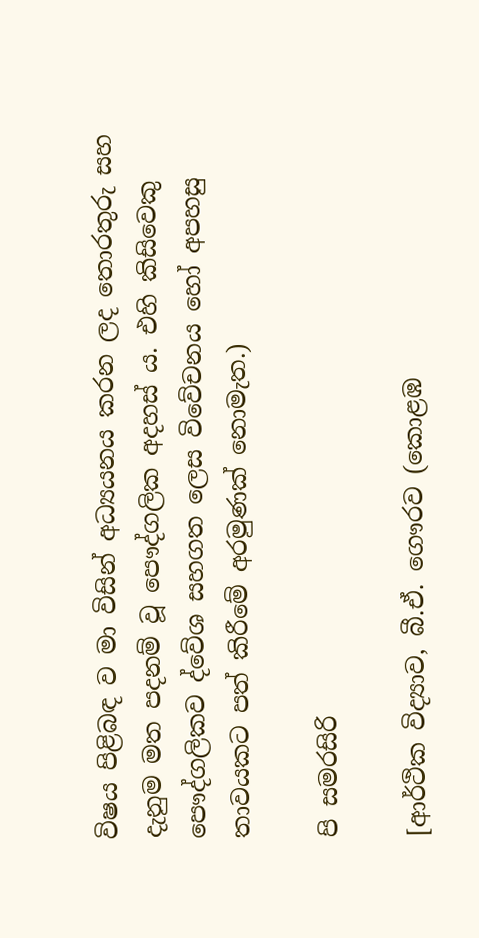විෂය පිළිබඳ ව මා විසින් අධ්‍යයනය කරන ලද තොරතුරු සහ දැනුම මත පදනම් වූ පෞද්ගලික අදහස් ය. එහි කිසිවෙකු පෞද්ගලිකව ද්වේශ සහගත ලෙස විවේචනය හෝ අපහසු තාවයකට පත් කිරීමේ අරමුණක් නොමැත.)

පි සමරසිරි

[ආර්ථික විද්‍යාව, බී.ඒ. ගෞරව (කොළඹ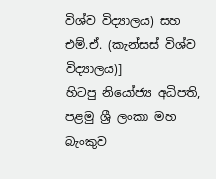විශ්ව විද්‍යාලය) සහ එම්.ඒ. (කැන්සස් විශ්ව විද්‍යාලය)]
හිටපු නියෝජ්‍ය අධිපති, පළමු ශ්‍රී ලංකා මහ බැංකුව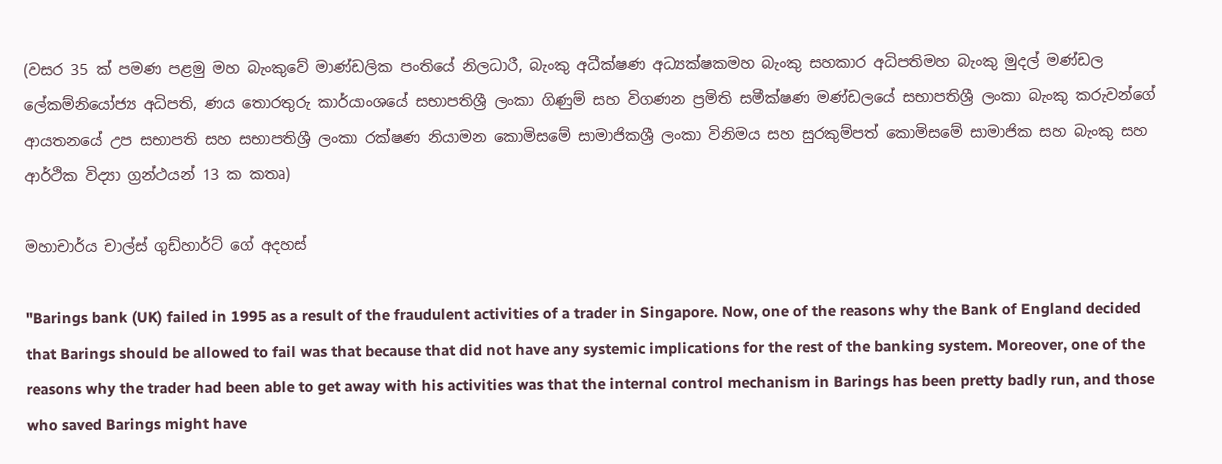(වසර 35 ක් පමණ පළමු මහ බැංකුවේ මාණ්ඩලික පංතියේ නිලධාරී, බැංකු අධීක්ෂණ අධ්‍යක්ෂකමහ බැංකු සහකාර අධිපතිමහ බැංකු මුදල් මණ්ඩල ලේකම්නියෝජ්‍ය අධිපති, ණය තොරතුරු කාර්යාංශයේ සභාපතිශ්‍රී ලංකා ගිණුම් සහ විගණන ප්‍රමිති සමීක්ෂණ මණ්ඩලයේ සභාපතිශ්‍රී ලංකා බැංකු කරුවන්ගේ ආයතනයේ උප සභාපති සහ සභාපතිශ්‍රී ලංකා රක්ෂණ නියාමන කොමිසමේ සාමාජිකශ්‍රී ලංකා විනිමය සහ සුරකුම්පත් කොමිසමේ සාමාජික සහ බැංකු සහ ආර්ථික විද්‍යා ග්‍රන්ථයන් 13 ක කතෘ)

මහාචාර්ය චාල්ස් ගුඩ්හාර්ට් ගේ අදහස්

"Barings bank (UK) failed in 1995 as a result of the fraudulent activities of a trader in Singapore. Now, one of the reasons why the Bank of England decided that Barings should be allowed to fail was that because that did not have any systemic implications for the rest of the banking system. Moreover, one of the reasons why the trader had been able to get away with his activities was that the internal control mechanism in Barings has been pretty badly run, and those who saved Barings might have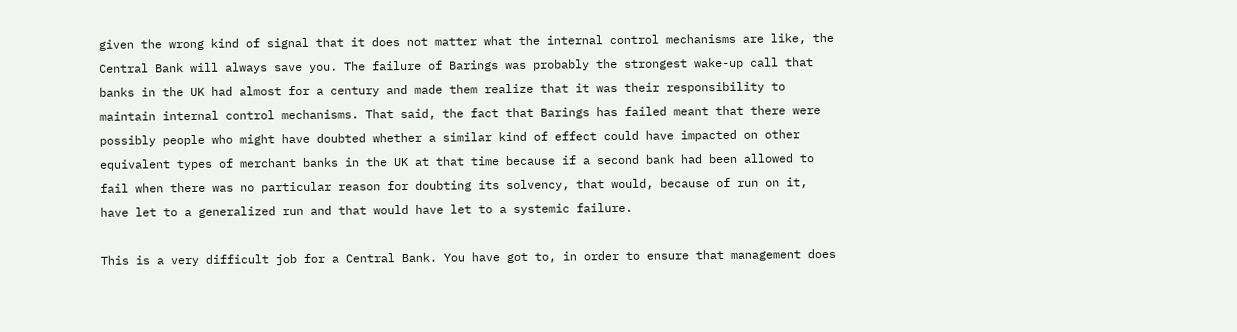given the wrong kind of signal that it does not matter what the internal control mechanisms are like, the Central Bank will always save you. The failure of Barings was probably the strongest wake-up call that banks in the UK had almost for a century and made them realize that it was their responsibility to maintain internal control mechanisms. That said, the fact that Barings has failed meant that there were possibly people who might have doubted whether a similar kind of effect could have impacted on other equivalent types of merchant banks in the UK at that time because if a second bank had been allowed to fail when there was no particular reason for doubting its solvency, that would, because of run on it, have let to a generalized run and that would have let to a systemic failure.

This is a very difficult job for a Central Bank. You have got to, in order to ensure that management does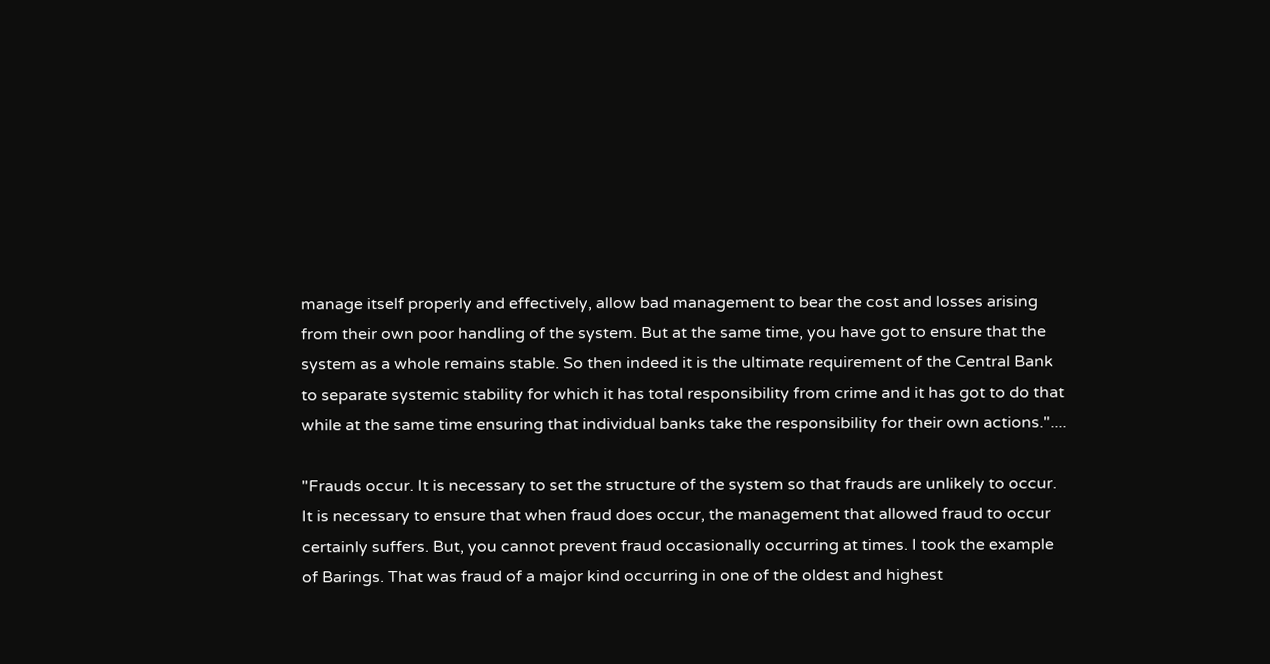manage itself properly and effectively, allow bad management to bear the cost and losses arising from their own poor handling of the system. But at the same time, you have got to ensure that the system as a whole remains stable. So then indeed it is the ultimate requirement of the Central Bank to separate systemic stability for which it has total responsibility from crime and it has got to do that while at the same time ensuring that individual banks take the responsibility for their own actions."....

"Frauds occur. It is necessary to set the structure of the system so that frauds are unlikely to occur. It is necessary to ensure that when fraud does occur, the management that allowed fraud to occur certainly suffers. But, you cannot prevent fraud occasionally occurring at times. I took the example of Barings. That was fraud of a major kind occurring in one of the oldest and highest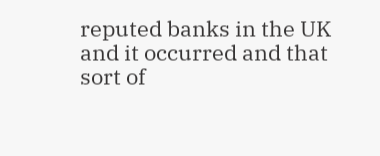reputed banks in the UK and it occurred and that sort of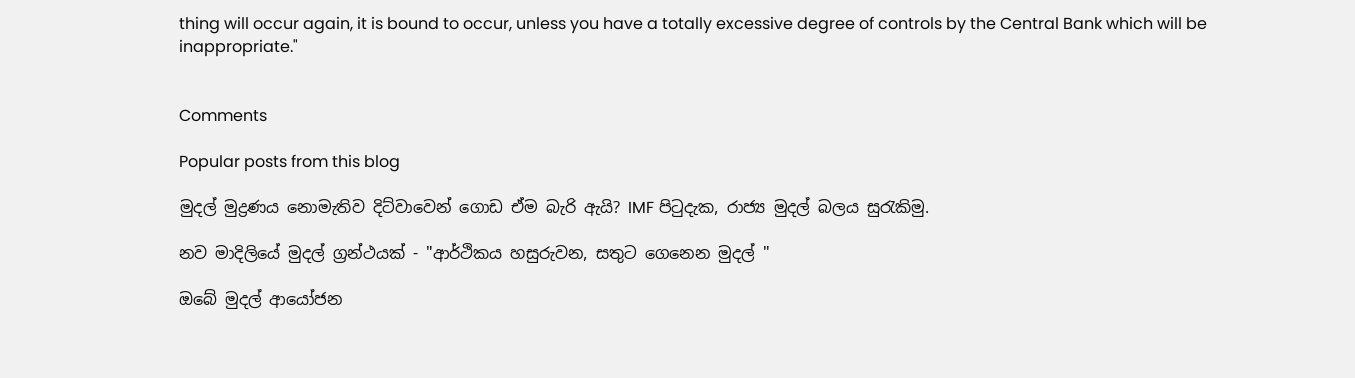thing will occur again, it is bound to occur, unless you have a totally excessive degree of controls by the Central Bank which will be inappropriate."


Comments

Popular posts from this blog

මුදල් මුද්‍රණය නොමැතිව දිට්වාවෙන් ගොඩ ඒම බැරි ඇයි? IMF පිටුදැක, රාජ්‍ය මුදල් බලය සුරැකිමු.

නව මාදිලියේ මුදල් ග්‍රන්ථයක් - "ආර්ථිකය හසුරුවන, සතුට ගෙනෙන මුදල් "

ඔබේ මුදල් ආයෝජන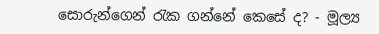සොරුන්ගෙන් රැක ගන්නේ කෙසේ ද? - මූල්‍ය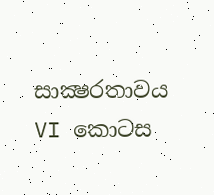සාක්‍ෂරතාවය VI කොටස